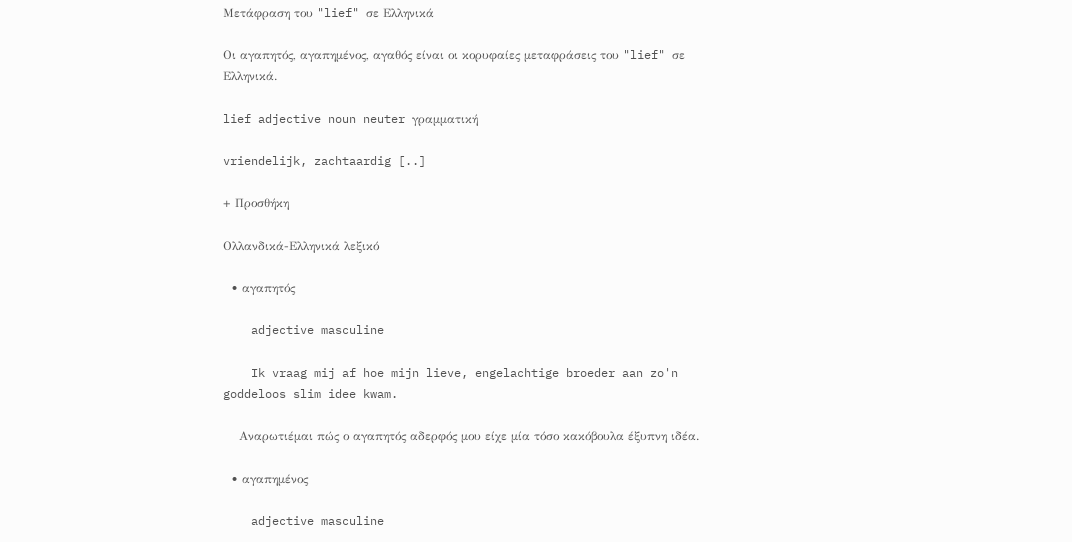Μετάφραση του "lief" σε Ελληνικά

Οι αγαπητός, αγαπημένος, αγαθός είναι οι κορυφαίες μεταφράσεις του "lief" σε Ελληνικά.

lief adjective noun neuter γραμματική

vriendelijk, zachtaardig [..]

+ Προσθήκη

Ολλανδικά-Ελληνικά λεξικό

  • αγαπητός

    adjective masculine

    Ik vraag mij af hoe mijn lieve, engelachtige broeder aan zo'n goddeloos slim idee kwam.

    Αναρωτιέμαι πώς ο αγαπητός αδερφός μου είχε μία τόσο κακόβουλα έξυπνη ιδέα.

  • αγαπημένος

    adjective masculine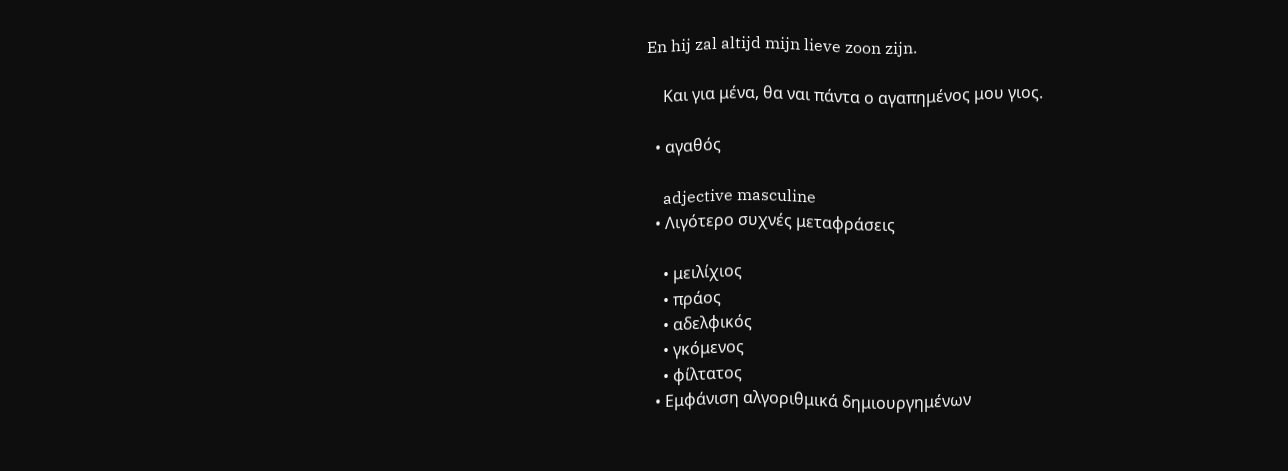En hij zal altijd mijn lieve zoon zijn.

    Και για μένα, θα ναι πάντα ο αγαπημένος μου γιος.

  • αγαθός

    adjective masculine
  • Λιγότερο συχνές μεταφράσεις

    • μειλίχιος
    • πράος
    • αδελφικός
    • γκόμενος
    • φίλτατος
  • Εμφάνιση αλγοριθμικά δημιουργημένων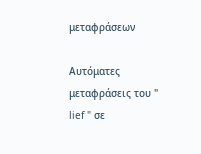μεταφράσεων

Αυτόματες μεταφράσεις του " lief " σε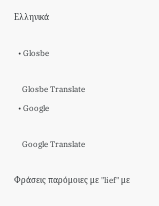Ελληνικά

  • Glosbe

    Glosbe Translate
  • Google

    Google Translate

Φράσεις παρόμοιες με "lief" με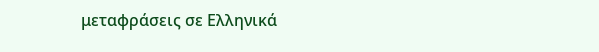μεταφράσεις σε Ελληνικά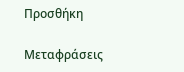Προσθήκη

Μεταφράσεις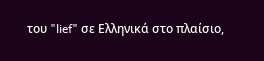του "lief" σε Ελληνικά στο πλαίσιο,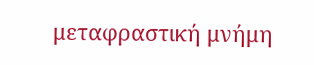μεταφραστική μνήμη